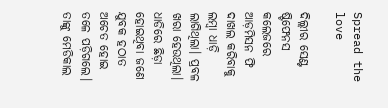Spread the love

ଦିଲ୍ଲୀର ସେଣ୍ଟ ଷ୍ଟିଫେନସ କଲେଜରେ ଆଡ଼ମିସନ ଫି ଦାଖଲ କରିବାକୁ ଲମ୍ବା ଧାଡ଼ି ଲାଗିଥିଲା। ପ୍ରବଳ ଖରା ହେଉଥିଲା। ଧାଡିରେ ଛିଡ଼ା ହୋଇଥିବା ଜଣେ ଯୁବକ ହଠାତ ଅଚେତ ହୋଇ ତଳେ ପଡ଼ିଗଲେ। ତାଙ୍କୁ ମେଡିକାଲ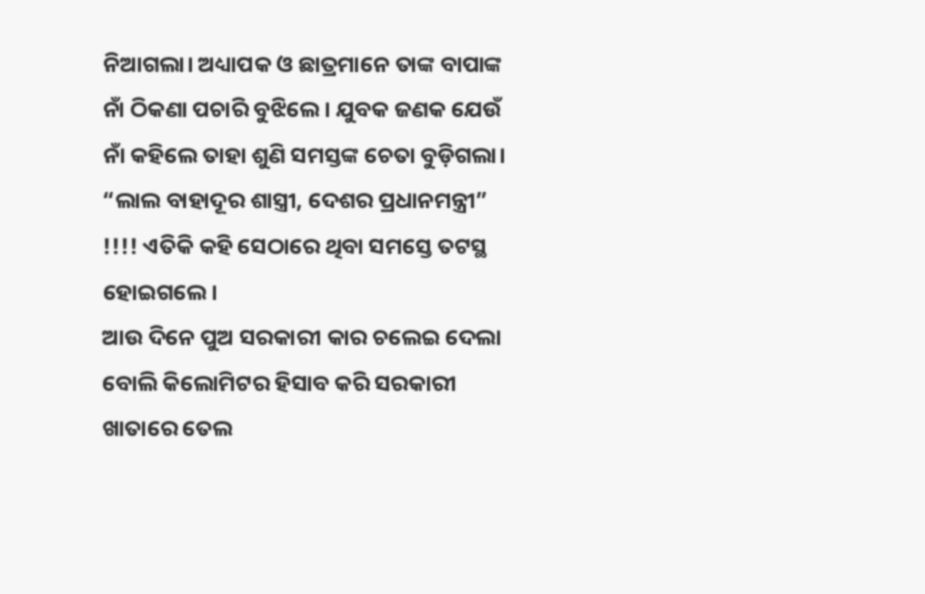ନିଆଗଲା। ଅଧ୍ୟାପକ ଓ ଛାତ୍ରମାନେ ତାଙ୍କ ବାପାଙ୍କ ନାଁ ଠିକଣା ପଚାରି ବୁଝିଲେ। ଯୁବକ ଜଣକ ଯେଉଁ ନାଁ କହିଲେ ତାହା ଶୁଣି ସମସ୍ତଙ୍କ ଚେତା ବୁଡ଼ିଗଲା। “ଲାଲ ବାହାଦୂର ଶାସ୍ତ୍ରୀ, ଦେଶର ପ୍ରଧାନମନ୍ତ୍ରୀ” !!!! ଏତିକି କହି ସେଠାରେ ଥିବା ସମସ୍ତେ ତଟସ୍ଥ ହୋଇଗଲେ।
ଆଉ ଦିନେ ପୁଅ ସରକାରୀ କାର ଚଲେଇ ଦେଲା ବୋଲି କିଲୋମିଟର ହିସାବ କରି ସରକାରୀ ଖାତାରେ ତେଲ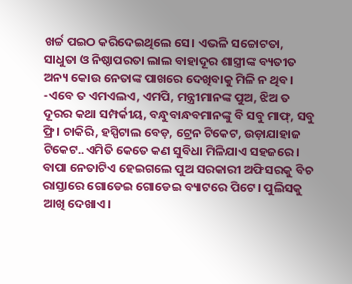ଖର୍ଚ୍ଚ ପଇଠ କରିଦେଇଥିଲେ ସେ। ଏଭଳି ସଚ୍ଚୋଟତା, ସାଧୁତା ଓ ନିଷ୍ଠାପରତା ଲାଲ ବାହାଦୂର ଶାସ୍ତ୍ରୀଙ୍କ ବ୍ୟତୀତ ଅନ୍ୟ କୋଉ ନେତାଙ୍କ ପାଖରେ ଦେଖିବାକୁ ମିଳି ନ ଥିବ।
-ଏବେ ତ ଏମଏଲଏ, ଏମପି, ମନ୍ତ୍ରୀମାନଙ୍କ ପୁଅ, ଝିଅ ତ ଦୂରର କଥା ସମ୍ପର୍କୀୟ, ବନ୍ଧୁବାନ୍ଧବମାନଙ୍କୁ ବି ସବୁ ମାଫ୍, ସବୁ ଫ୍ରି। ଚାକିରି, ହସ୍ପିଟାଲ ବେଡ଼, ଟ୍ରେନ ଟିକେଟ, ଉଡ଼ାଯାହାଜ ଟିକେଟ..ଏମିତି କେତେ କଣ ସୁବିଧା ମିଳିଯାଏ ସହଜରେ। ବାପା ନେତାଟିଏ ହେଇଗଲେ ପୁଅ ସରକାରୀ ଅଫିସରକୁ ବିଚ ରାସ୍ତାରେ ଗୋଡେଇ ଗୋଡେଇ ବ୍ୟାଟରେ ପିଟେ। ପୁଲିସକୁ ଆଖି ଦେଖାଏ।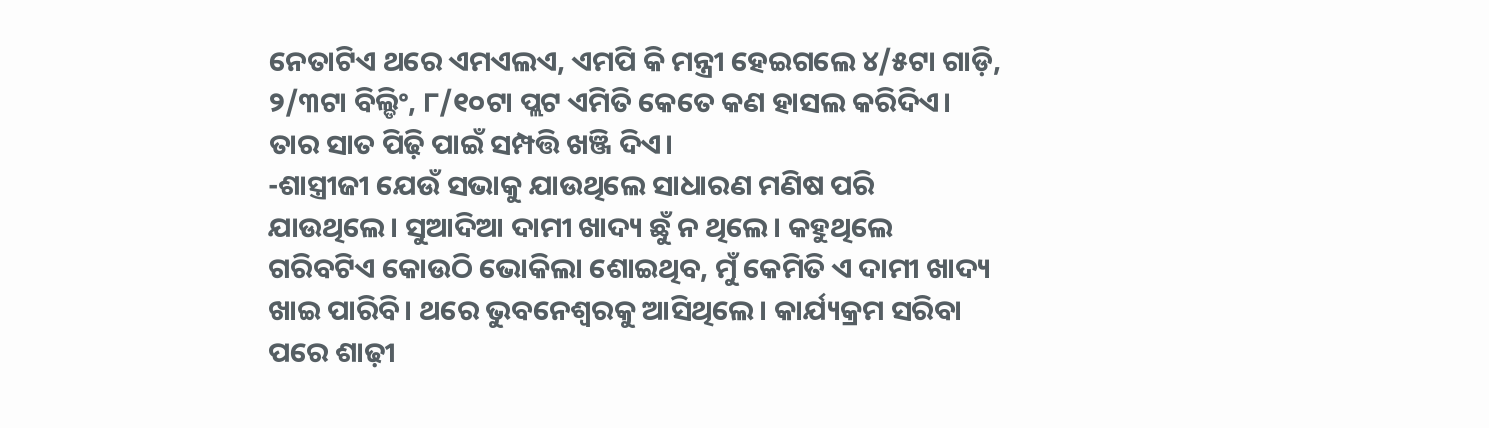ନେତାଟିଏ ଥରେ ଏମଏଲଏ, ଏମପି କି ମନ୍ତ୍ରୀ ହେଇଗଲେ ୪/୫ଟା ଗାଡ଼ି, ୨/୩ଟା ବିଲ୍ଡିଂ, ୮/୧୦ଟା ପ୍ଲଟ ଏମିତି କେତେ କଣ ହାସଲ କରିଦିଏ। ତାର ସାତ ପିଢ଼ି ପାଇଁ ସମ୍ପତ୍ତି ଖଞ୍ଜି ଦିଏ।
-ଶାସ୍ତ୍ରୀଜୀ ଯେଉଁ ସଭାକୁ ଯାଉଥିଲେ ସାଧାରଣ ମଣିଷ ପରି ଯାଉଥିଲେ। ସୁଆଦିଆ ଦାମୀ ଖାଦ୍ୟ ଛୁଁ ନ ଥିଲେ। କହୁଥିଲେ ଗରିବଟିଏ କୋଉଠି ଭୋକିଲା ଶୋଇଥିବ, ମୁଁ କେମିତି ଏ ଦାମୀ ଖାଦ୍ୟ ଖାଇ ପାରିବି। ଥରେ ଭୁବନେଶ୍ୱରକୁ ଆସିଥିଲେ। କାର୍ଯ୍ୟକ୍ରମ ସରିବା ପରେ ଶାଢ଼ୀ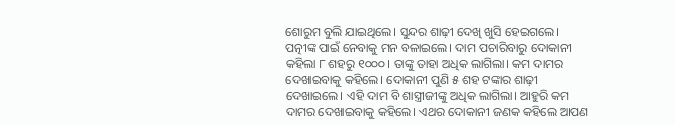ଶୋରୁମ ବୁଲି ଯାଇଥିଲେ। ସୁନ୍ଦର ଶାଢ଼ୀ ଦେଖି ଖୁସି ହେଇଗଲେ। ପତ୍ନୀଙ୍କ ପାଇଁ ନେବାକୁ ମନ ବଳାଇଲେ। ଦାମ ପଚାରିବାରୁ ଦୋକାନୀ କହିଲା ୮ ଶହରୁ ୧୦୦୦। ତାଙ୍କୁ ତାହା ଅଧିକ ଲାଗିଲା। କମ ଦାମର ଦେଖାଇବାକୁ କହିଲେ। ଦୋକାନୀ ପୁଣି ୫ ଶହ ଟଙ୍କାର ଶାଢ଼ୀ ଦେଖାଇଲେ। ଏହି ଦାମ ବି ଶାସ୍ତ୍ରୀଜୀଙ୍କୁ ଅଧିକ ଲାଗିଲା। ଆହୁରି କମ ଦାମର ଦେଖାଇବାକୁ କହିଲେ। ଏଥର ଦୋକାନୀ ଜଣକ କହିଲେ ଆପଣ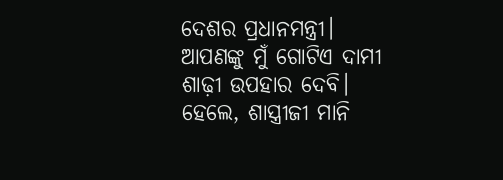ଦେଶର ପ୍ରଧାନମନ୍ତ୍ରୀ। ଆପଣଙ୍କୁ ମୁଁ ଗୋଟିଏ ଦାମୀ ଶାଢ଼ୀ ଉପହାର ଦେବି। ହେଲେ, ଶାସ୍ତ୍ରୀଜୀ ମାନି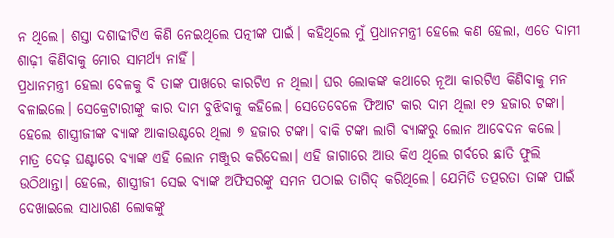ନ ଥିଲେ। ଶସ୍ତା ଦଶାଢୀଟିଏ କିଣି ନେଇଥିଲେ ପତ୍ନୀଙ୍କ ପାଇଁ। କହିଥିଲେ ମୁଁ ପ୍ରଧାନମନ୍ତ୍ରୀ ହେଲେ କଣ ହେଲା, ଏତେ ଦାମୀ ଶାଢ଼ୀ କିଣିବାକୁ ମୋର ସାମର୍ଥ୍ୟ ନାହିଁ।
ପ୍ରଧାନମନ୍ତ୍ରୀ ହେଲା ବେଳକୁ ବି ତାଙ୍କ ପାଖରେ କାରଟିଏ ନ ଥିଲା। ଘର ଲୋକଙ୍କ କଥାରେ ନୂଆ କାରଟିଏ କିଣିବାକୁ ମନ ବଳାଇଲେ। ସେକ୍ରେଟାରୀଙ୍କୁ କାର ଦାମ ବୁଝିବାକୁ କହିଲେ। ସେତେବେଳେ ଫିଆଟ କାର ଦାମ ଥିଲା ୧୨ ହଜାର ଟଙ୍କା। ହେଲେ ଶାସ୍ତ୍ରୀଜୀଙ୍କ ବ୍ୟାଙ୍କ ଆକାଉଣ୍ଟରେ ଥିଲା ୭ ହଜାର ଟଙ୍କା। ବାକି ଟଙ୍କା ଲାଗି ବ୍ୟାଙ୍କରୁ ଲୋନ ଆବେଦନ କଲେ। ମାତ୍ର ଦେଢ଼ ଘଣ୍ଟାରେ ବ୍ୟାଙ୍କ ଏହି ଲୋନ ମଞ୍ଜୁର କରିଦେଲା। ଏହି ଜାଗାରେ ଆଉ କିଏ ଥିଲେ ଗର୍ବରେ ଛାତି ଫୁଲି ଉଠିଥାନ୍ତା। ହେଲେ, ଶାସ୍ତ୍ରୀଜୀ ସେଇ ବ୍ୟାଙ୍କ ଅଫିସରଙ୍କୁ ସମନ ପଠାଇ ତାଗିଦ୍ କରିଥିଲେ। ଯେମିତି ତତ୍ପରତା ତାଙ୍କ ପାଇଁ ଦେଖାଇଲେ ସାଧାରଣ ଲୋକଙ୍କୁ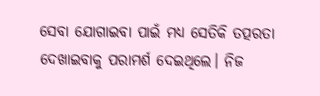ସେବା ଯୋଗାଇବା ପାଇଁ ମଧ୍ୟ ସେତିକି ତତ୍ପରତା ଦେଖାଇବାକୁ ପରାମର୍ଶ ଦେଇଥିଲେ। ନିଜ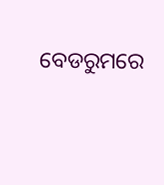ବେଡରୁମରେ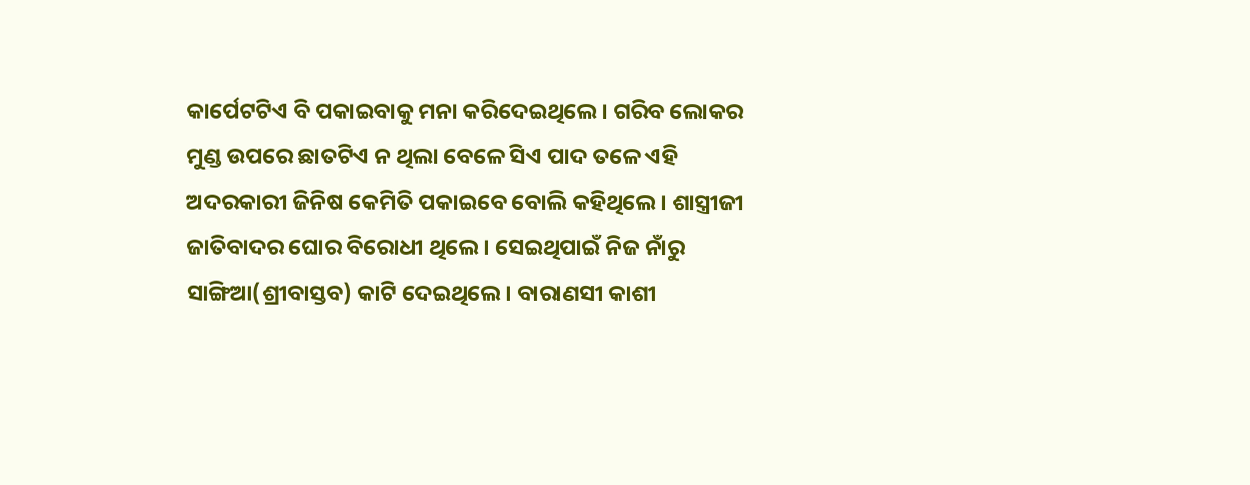କାର୍ପେଟଟିଏ ବି ପକାଇବାକୁ ମନା କରିଦେଇଥିଲେ। ଗରିବ ଲୋକର ମୁଣ୍ଡ ଉପରେ ଛାତଟିଏ ନ ଥିଲା ବେଳେ ସିଏ ପାଦ ତଳେ ଏହି ଅଦରକାରୀ ଜିନିଷ କେମିତି ପକାଇବେ ବୋଲି କହିଥିଲେ। ଶାସ୍ତ୍ରୀଜୀ ଜାତିବାଦର ଘୋର ବିରୋଧୀ ଥିଲେ। ସେଇଥିପାଇଁ ନିଜ ନାଁରୁ ସାଙ୍ଗିଆ(ଶ୍ରୀବାସ୍ତବ) କାଟି ଦେଇଥିଲେ। ବାରାଣସୀ କାଶୀ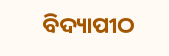ବିଦ୍ୟାପୀଠ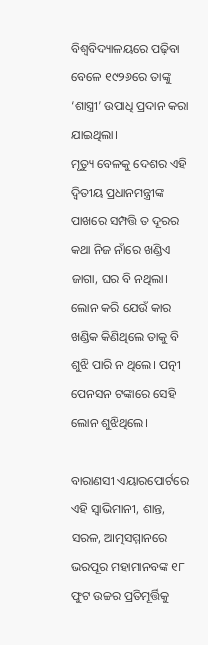ବିଶ୍ବବିଦ୍ୟାଳୟରେ ପଢ଼ିବା ବେଳେ ୧୯୨୬ରେ ତାଙ୍କୁ ‘ଶାସ୍ତ୍ରୀ’ ଉପାଧି ପ୍ରଦାନ କରା ଯାଇଥିଲା।
ମୃତ୍ୟୁ ବେଳକୁ ଦେଶର ଏହି ଦ୍ବିତୀୟ ପ୍ରଧାନମନ୍ତ୍ରୀଙ୍କ ପାଖରେ ସମ୍ପତ୍ତି ତ ଦୂରର କଥା ନିଜ ନାଁରେ ଖଣ୍ଡିଏ ଜାଗା, ଘର ବି ନଥିଲା। ଲୋନ କରି ଯେଉଁ କାର ଖଣ୍ଡିକ କିଣିଥିଲେ ତାକୁ ବି ଶୁଝି ପାରି ନ ଥିଲେ। ପତ୍ନୀ ପେନସନ ଟଙ୍କାରେ ସେହି ଲୋନ ଶୁଝିଥିଲେ।

ବାରାଣସୀ ଏୟାରପୋର୍ଟରେ ଏହି ସ୍ୱାଭିମାନୀ, ଶାନ୍ତ, ସରଳ, ଆତ୍ମସମ୍ମାନରେ ଭରପୂର ମହାମାନବଙ୍କ ୧୮ ଫୁଟ ଉଚ୍ଚର ପ୍ରତିମୂର୍ତ୍ତିକୁ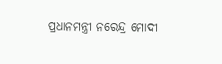ପ୍ରଧାନମନ୍ତ୍ରୀ ନରେନ୍ଦ୍ର ମୋଦୀ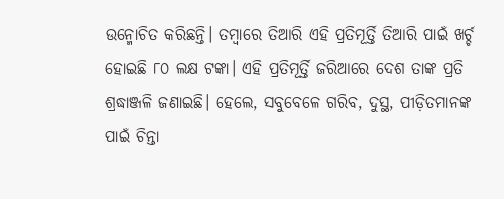ଉନ୍ମୋଚିତ କରିଛନ୍ତି। ତମ୍ବାରେ ତିଆରି ଏହି ପ୍ରତିମୂର୍ତ୍ତି ତିଆରି ପାଇଁ ଖର୍ଚ୍ଚ ହୋଇଛି ୮୦ ଲକ୍ଷ ଟଙ୍କା। ଏହି ପ୍ରତିମୂର୍ତ୍ତି ଜରିଆରେ ଦେଶ ତାଙ୍କ ପ୍ରତି ଶ୍ରଦ୍ଧାଞ୍ଜଳି ଜଣାଇଛି। ହେଲେ, ସବୁବେଳେ ଗରିବ, ଦୁସ୍ଥ, ପୀଡ଼ିତମାନଙ୍କ ପାଇଁ ଚିନ୍ତା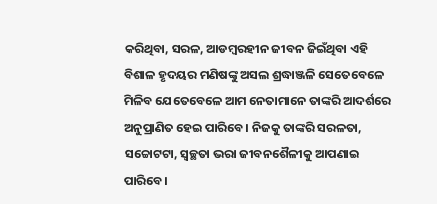କରିଥିବା, ସରଳ, ଆଡମ୍ବରହୀନ ଜୀବନ ଜିଇଁଥିବା ଏହି ବିଶାଳ ହୃଦୟର ମଣିଷଙ୍କୁ ଅସଲ ଶ୍ରଦ୍ଧାଞ୍ଜଳି ସେତେବେଳେ ମିଳିବ ଯେତେବେଳେ ଆମ ନେତାମାନେ ତାଙ୍କରି ଆଦର୍ଶରେ ଅନୁପ୍ରାଣିତ ହେଇ ପାରିବେ। ନିଜକୁ ତାଙ୍କରି ସରଳତା, ସଚ୍ଚୋଟଟା, ସ୍ୱଚ୍ଛତା ଭରା ଜୀବନଶୈଳୀକୁ ଆପଣାଇ ପାରିବେ।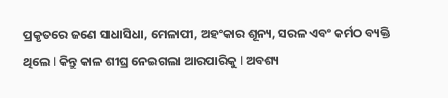ପ୍ରକୃତରେ ଜଣେ ସାଧାସିଧା, ମେଳାପୀ, ଅହଂକାର ଶୂନ୍ୟ, ସରଳ ଏବଂ କର୍ମଠ ବ୍ୟକ୍ତି ଥିଲେ l କିନ୍ତୁ କାଳ ଶୀଘ୍ର ନେଇଗଲା ଆରପାରିକୁ l ଅବଶ୍ୟ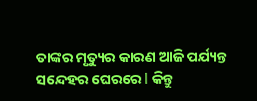ତାଙ୍କର ମୃତ୍ୟୁର କାରଣ ଆଜି ପର୍ଯ୍ୟନ୍ତ ସନ୍ଦେହର ଘେରରେ l କିନ୍ତୁ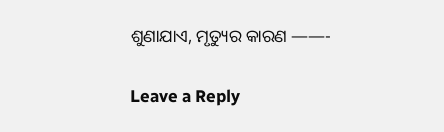ଶୁଣାଯାଏ, ମୃତ୍ୟୁର କାରଣ ——-

Leave a Reply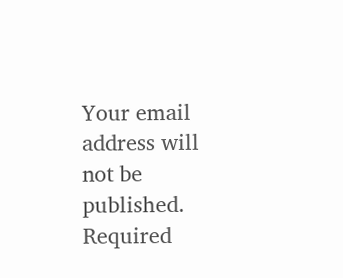Your email address will not be published. Required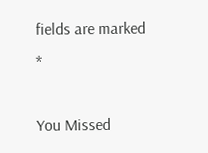fields are marked *

You Missed